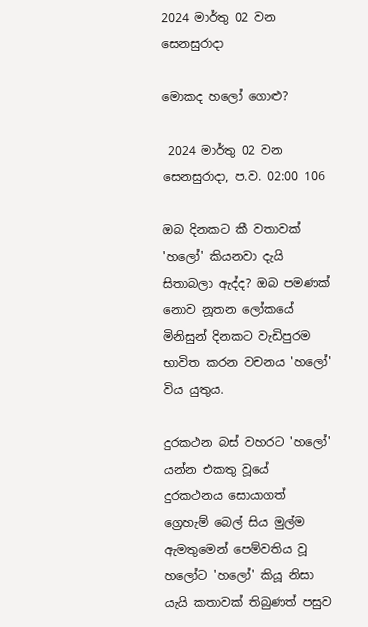2024 මාර්තු 02 වන සෙනසුරාදා

මොකද හලෝ ගොළු?

 2024 මාර්තු 02 වන සෙනසුරාදා, ප.ව. 02:00 106

ඔබ දිනකට කී වතාවක් 'හලෝ' කියනවා දැයි සිතාබලා ඇද්ද? ඔබ පමණක් නොව නූතන ලෝකයේ මිනිසුන් දිනකට වැඩිපුරම භාවිත කරන වචනය 'හලෝ' විය යුතුය.

දුරකථන බස් වහරට 'හලෝ' යන්න එකතු වූයේ දුරකථනය සොයාගත් ග්‍රෙහැම් බෙල් සිය මුල්ම ඇමතුමෙන් පෙම්වතිය වූ හලෝට 'හලෝ' කියූ නිසා යැයි කතාවක් තිබුණත් පසුව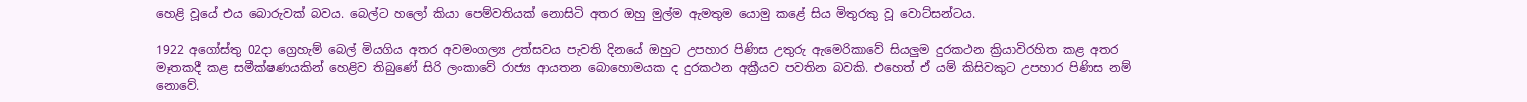හෙළි වූයේ එය බොරුවක් බවය. බෙල්ට හලෝ කියා පෙම්වතියක් නොසිටි අතර ඔහු මුල්ම ඇමතුම යොමු කළේ සිය මිතුරකු වූ වොට්සන්ටය.

1922 අගෝස්තු 02දා ග්‍රෙහැම් බෙල් මියගිය අතර අවමංගල්‍ය උත්සවය පැවති දිනයේ ඔහුට උපහාර පිණිස උතුරු ඇමෙරිකාවේ සියලුම දුරකථන ක්‍රියාවිරහිත කළ අතර මෑතකදී කළ සමීක්ෂණයකින් හෙළිව තිබුණේ සිරි ලංකාවේ රාජ්‍ය ආයතන බොහොමයක ද දුරකථන අක්‍රීයව පවතින බවකි. එහෙත් ඒ යම් කිසිවකුට උපහාර පිණිස නම් නොවේ.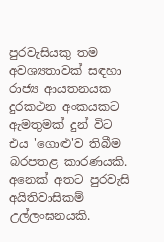පුරවැසියකු තම අවශ්‍යතාවක් සඳහා රාජ්‍ය ආයතනයක දුරකථන අංකයකට ඇමතුමක් දුන් විට එය 'ගොළු'ව තිබීම බරපතළ කාරණයකි. අනෙක් අතට පුරවැසි අයිතිවාසිකම් උල්ලංඝනයකි.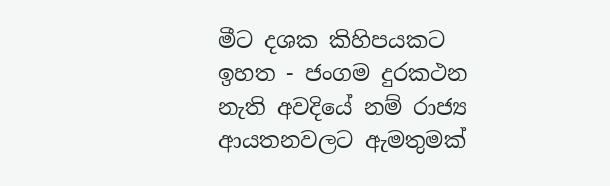මීට දශක කිහිපයකට ඉහත - ජංගම දුරකථන නැති අවදියේ නම් රාජ්‍ය ආයතනවලට ඇමතුමක්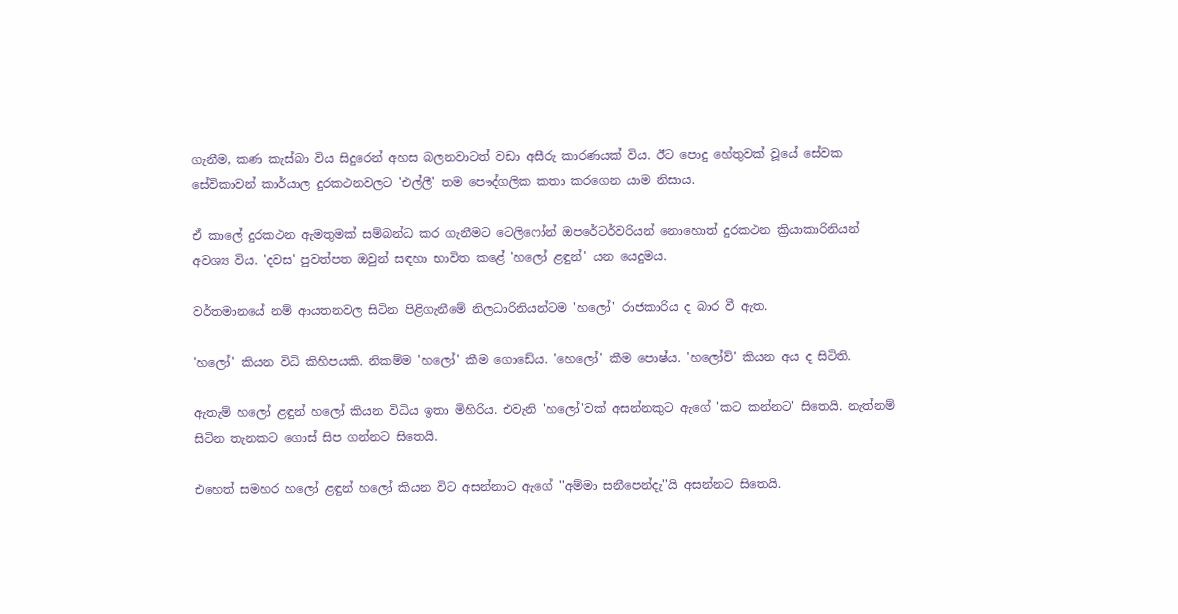ගැනීම, කණ කැස්බා විය සිදුරෙන් අහස බලනවාටත් වඩා අසීරු කාරණයක් විය. ඊට පොදු හේතුවක් වූයේ සේවක සේවිකාවන් කාර්යාල දුරකථනවලට 'එල්ලී' තම පෞද්ගලික කතා කරගෙන යාම නිසාය.

ඒ කාලේ දුරකථන ඇමතුමක් සම්බන්ධ කර ගැනීමට ටෙලිෆෝන් ඔපරේටර්වරියන් නොහොත් දුරකථන ක්‍රියාකාරිනියන් අවශ්‍ය විය. 'දවස' පුවත්පත ඔවුන් සඳහා භාවිත කළේ 'හලෝ ළඳුන්' යන යෙදුමය.

වර්තමානයේ නම් ආයතනවල සිටින පිළිගැනීමේ නිලධාරිනියන්ටම 'හලෝ' රාජකාරිය ද බාර වී ඇත.

'හලෝ' කියන විධි කිහිපයකි. නිකම්ම 'හලෝ' කීම ගොඩේය. 'හෙලෝ' කීම පොෂ්ය. 'හලෝව්' කියන අය ද සිටිති.

ඇතැම් හලෝ ළඳුන් හලෝ කියන විධිය ඉතා මිහිරිය. එවැනි 'හලෝ'වක් අසන්නකුට ඇගේ 'කට කන්නට' සිතෙයි. නැත්නම් සිටින තැනකට ගොස් සිප ගන්නට සිතෙයි.

එහෙත් සමහර හලෝ ළඳුන් හලෝ කියන විට අසන්නාට ඇගේ ''අම්මා සනීපෙන්දැ''යි අසන්නට සිතෙයි.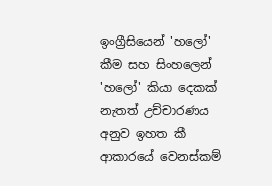ඉංග්‍රීසියෙන් 'හලෝ' කීම සහ සිංහලෙන් 'හලෝ' කියා දෙකක් නැතත් උච්චාරණය අනුව ඉහත කී ආකාරයේ වෙනස්කම්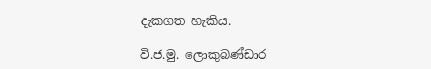දැකගත හැකිය.

වි.ජ.මු. ලොකුබණ්ඩාර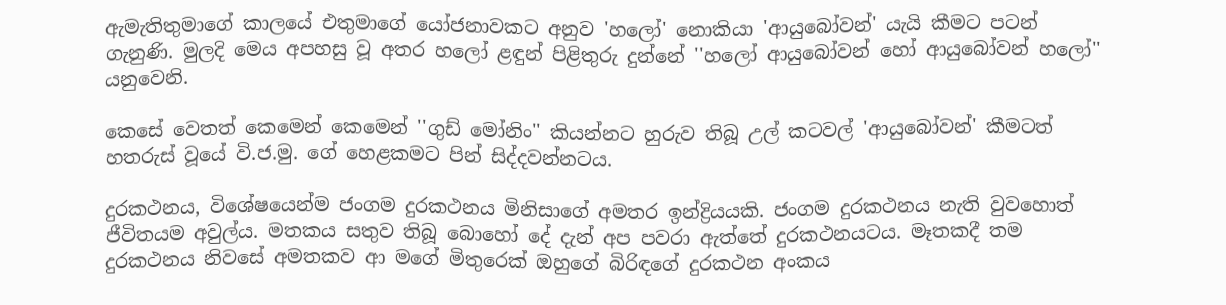ඇමැතිතුමාගේ කාලයේ එතුමාගේ යෝජනාවකට අනුව 'හලෝ' නොකියා 'ආයුබෝවන්' යැයි කීමට පටන් ගැනුණි. මුලදි මෙය අපහසු වූ අතර හලෝ ළඳුන් පිළිතුරු දුන්නේ ''හලෝ ආයුබෝවන් හෝ ආයුබෝවන් හලෝ'' යනුවෙනි.

කෙසේ වෙතත් කෙමෙන් කෙමෙන් ''ගුඩ් මෝනිං'' කියන්නට හුරුව තිබූ උල් කටවල් 'ආයුබෝවන්' කීමටත් හතරුස් වූයේ වි.ජ.මු. ගේ හෙළකමට පින් සිද්දවන්නටය.

දුරකථනය, විශේෂයෙන්ම ජංගම දුරකථනය මිනිසාගේ අමතර ඉන්ද්‍රියයකි. ජංගම දුරකථනය නැති වුවහොත් ජීවිතයම අවුල්ය. මතකය සතුව තිබූ බොහෝ දේ දැන් අප පවරා ඇත්තේ දුරකථනයටය. මෑතකදී තම දුරකථනය නිවසේ අමතකව ආ මගේ මිතුරෙක් ඔහුගේ බිරිඳගේ දුරකථන අංකය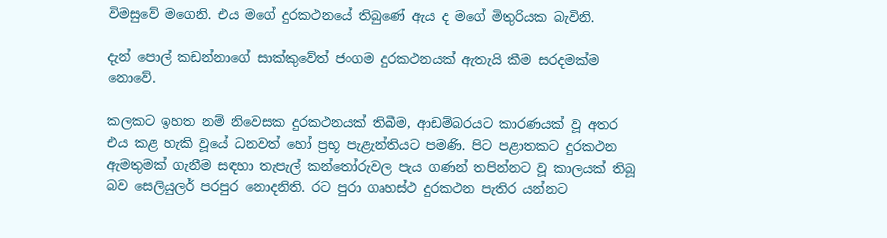විමසුවේ මගෙනි. එය මගේ දුරකථනයේ තිබුණේ ඇය ද මගේ මිතුරියක බැවිනි.

දැන් පොල් කඩන්නාගේ සාක්කුවේත් ජංගම දුරකථනයක් ඇතැයි කීම සරදමක්ම නොවේ.

කලකට ඉහත නම් නිවෙසක දුරකථනයක් තිබීම, ආඩම්බරයට කාරණයක් වූ අතර එය කළ හැකි වූයේ ධනවත් හෝ ප්‍රභූ පැළැන්තියට පමණි. පිට පළාතකට දුරකථන ඇමතුමක් ගැනීම සඳහා තැපැල් කන්තෝරුවල පැය ගණන් තපින්නට වූ කාලයක් තිබූ බව සෙලියුලර් පරපුර නොදනිති. රට පුරා ගෘහස්ථ දුරකථන පැතිර යන්නට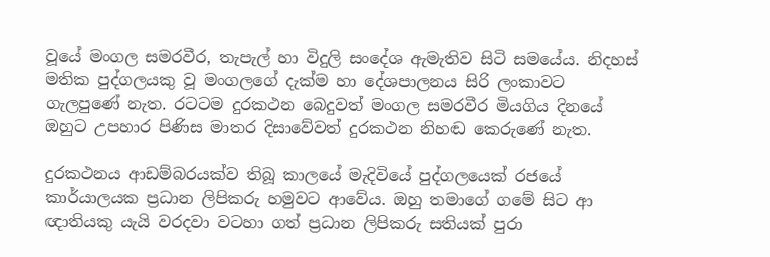වූයේ මංගල සමරවීර, තැපැල් හා විදුලි සංදේශ ඇමැතිව සිටි සමයේය. නිදහස් මතික පුද්ගලයකු වූ මංගලගේ දැක්ම හා දේශපාලනය සිරි ලංකාවට ගැලපුණේ නැත. රටටම දුරකථන බෙදුවත් මංගල සමරවීර මියගිය දිනයේ ඔහුට උපහාර පිණිස මාතර දිසාවේවත් දුරකථන නිහඬ කෙරුණේ නැත.

දුරකථනය ආඩම්බරයක්ව තිබූ කාලයේ මැදිවියේ පුද්ගලයෙක් රජයේ කාර්යාලයක ප්‍රධාන ලිපිකරු හමුවට ආවේය. ඔහු තමාගේ ගමේ සිට ආ ඥාතියකු යැයි වරදවා වටහා ගත් ප්‍රධාන ලිපිකරු සතියක් පුරා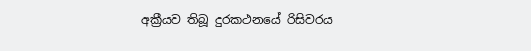අක්‍රීයව තිබූ දුරකථනයේ රිසිවරය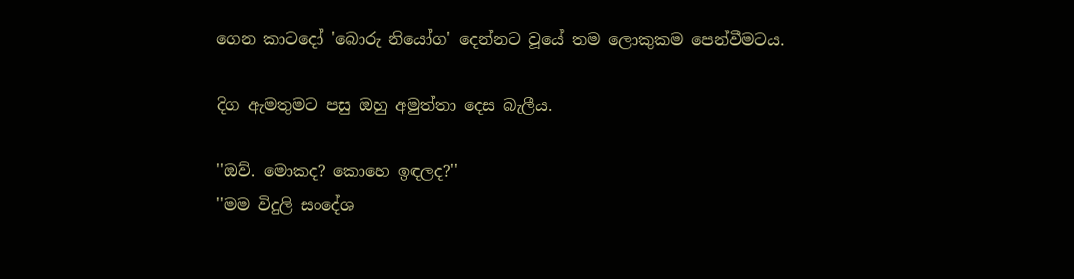ගෙන කාටදෝ 'බොරු නියෝග' දෙන්නට වූයේ තම ලොකුකම පෙන්වීමටය.

දිග ඇමතුමට පසු ඔහු අමුත්තා දෙස බැලීය.

''ඔව්. මොකද? කොහෙ ඉඳලද?''
''මම විදුලි සංදේශ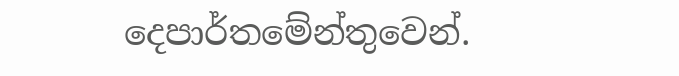දෙපාර්තමේන්තුවෙන්.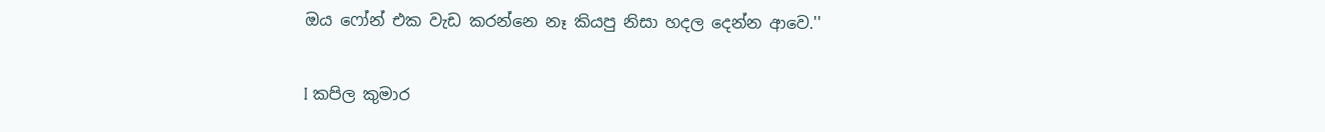ඔය ෆෝන් එක වැඩ කරන්නෙ නෑ කියපු නිසා හදල දෙන්න ආවෙ.''

I කපිල කුමාර